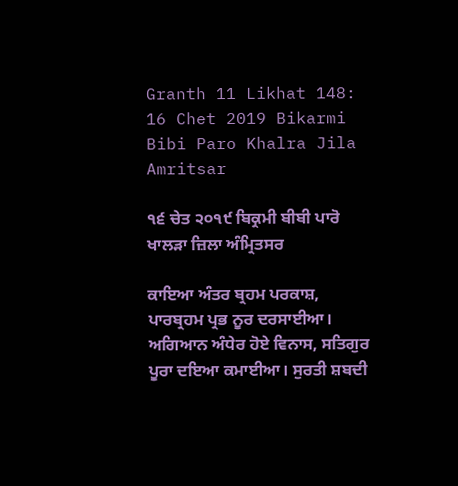Granth 11 Likhat 148: 16 Chet 2019 Bikarmi Bibi Paro Khalra Jila Amritsar

੧੬ ਚੇਤ ੨੦੧੯ ਬਿਕ੍ਰਮੀ ਬੀਬੀ ਪਾਰੋ ਖਾਲੜਾ ਜ਼ਿਲਾ ਅੰਮ੍ਰਿਤਸਰ

ਕਾਇਆ ਅੰਤਰ ਬ੍ਰਹਮ ਪਰਕਾਸ਼, ਪਾਰਬ੍ਰਹਮ ਪ੍ਰਭ ਨੂਰ ਦਰਸਾਈਆ। ਅਗਿਆਨ ਅੰਧੇਰ ਹੋਏ ਵਿਨਾਸ, ਸਤਿਗੁਰ ਪੂਰਾ ਦਇਆ ਕਮਾਈਆ। ਸੁਰਤੀ ਸ਼ਬਦੀ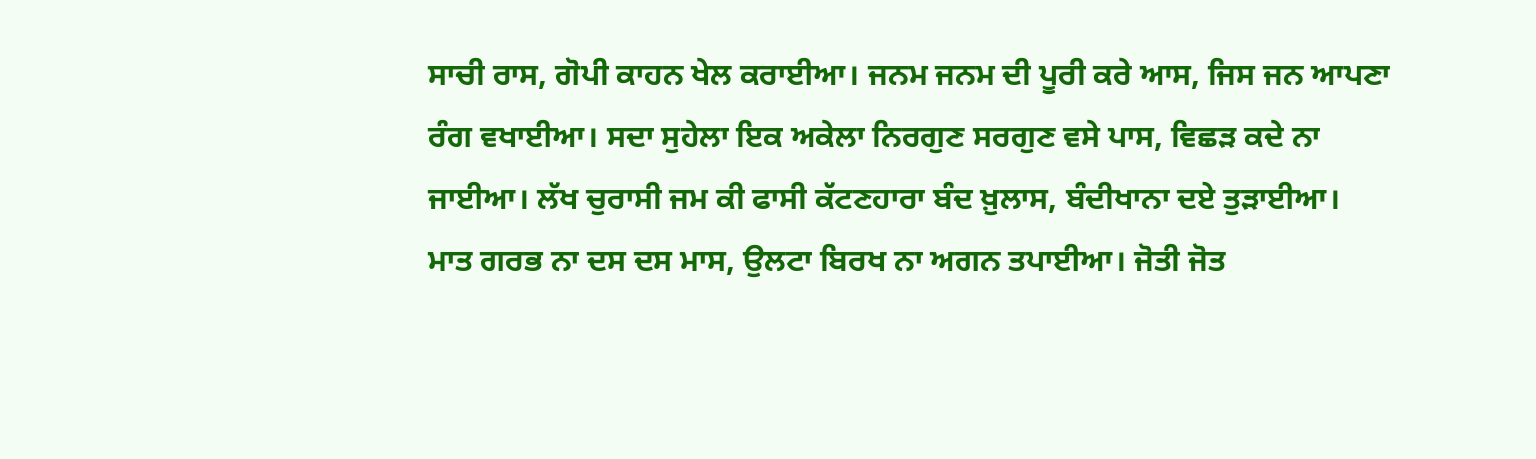ਸਾਚੀ ਰਾਸ, ਗੋਪੀ ਕਾਹਨ ਖੇਲ ਕਰਾਈਆ। ਜਨਮ ਜਨਮ ਦੀ ਪੂਰੀ ਕਰੇ ਆਸ, ਜਿਸ ਜਨ ਆਪਣਾ ਰੰਗ ਵਖਾਈਆ। ਸਦਾ ਸੁਹੇਲਾ ਇਕ ਅਕੇਲਾ ਨਿਰਗੁਣ ਸਰਗੁਣ ਵਸੇ ਪਾਸ, ਵਿਛੜ ਕਦੇ ਨਾ ਜਾਈਆ। ਲੱਖ ਚੁਰਾਸੀ ਜਮ ਕੀ ਫਾਸੀ ਕੱਟਣਹਾਰਾ ਬੰਦ ਖ਼ੁਲਾਸ, ਬੰਦੀਖਾਨਾ ਦਏ ਤੁੜਾਈਆ। ਮਾਤ ਗਰਭ ਨਾ ਦਸ ਦਸ ਮਾਸ, ਉਲਟਾ ਬਿਰਖ ਨਾ ਅਗਨ ਤਪਾਈਆ। ਜੋਤੀ ਜੋਤ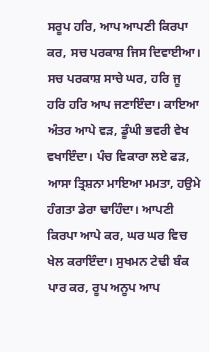ਸਰੂਪ ਹਰਿ, ਆਪ ਆਪਣੀ ਕਿਰਪਾ ਕਰ, ਸਚ ਪਰਕਾਸ਼ ਜਿਸ ਦਿਵਾਈਆ। ਸਚ ਪਰਕਾਸ਼ ਸਾਚੇ ਘਰ, ਹਰਿ ਜੂ ਹਰਿ ਹਰਿ ਆਪ ਜਣਾਇੰਦਾ। ਕਾਇਆ ਅੰਤਰ ਆਪੇ ਵੜ, ਡੂੰਘੀ ਭਵਰੀ ਵੇਖ ਵਖਾਇੰਦਾ। ਪੰਚ ਵਿਕਾਰਾ ਲਏ ਫੜ, ਆਸਾ ਤ੍ਰਿਸ਼ਨਾ ਮਾਇਆ ਮਮਤਾ, ਹਉਮੇ ਹੰਗਤਾ ਡੇਰਾ ਢਾਹਿੰਦਾ। ਆਪਣੀ ਕਿਰਪਾ ਆਪੇ ਕਰ, ਘਰ ਘਰ ਵਿਚ ਖੇਲ ਕਰਾਇੰਦਾ। ਸੁਖਮਨ ਟੇਢੀ ਬੰਕ ਪਾਰ ਕਰ, ਰੂਪ ਅਨੂਪ ਆਪ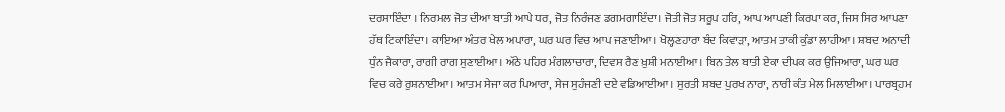ਦਰਸਾਇੰਦਾ । ਨਿਰਮਲ ਜੋਤ ਦੀਆ ਬਾਤੀ ਆਪੇ ਧਰ, ਜੋਤ ਨਿਰੰਜਣ ਡਗਮਗਾਇੰਦਾ। ਜੋਤੀ ਜੋਤ ਸਰੂਪ ਹਰਿ, ਆਪ ਆਪਣੀ ਕਿਰਪਾ ਕਰ, ਜਿਸ ਸਿਰ ਆਪਣਾ ਹੱਥ ਟਿਕਾਇੰਦਾ। ਕਾਇਆ ਅੰਤਰ ਖੇਲ ਅਪਾਰਾ, ਘਰ ਘਰ ਵਿਚ ਆਪ ਜਣਾਈਆ। ਖੋਲ੍ਹਣਹਾਰਾ ਬੰਦ ਕਿਵਾੜਾ, ਆਤਮ ਤਾਕੀ ਕੁੰਡਾ ਲਾਹੀਆ। ਸ਼ਬਦ ਅਨਾਦੀ ਧੁੰਨ ਜੈਕਾਰਾ, ਰਾਗੀ ਰਾਗ ਸੁਣਾਈਆ। ਅੱਠੇ ਪਹਿਰ ਮੰਗਲਾਚਾਰਾ, ਦਿਵਸ ਰੈਣ ਖ਼ੁਸ਼ੀ ਮਨਾਈਆ। ਬਿਨ ਤੇਲ ਬਾਤੀ ਏਕਾ ਦੀਪਕ ਕਰ ਉਜਿਆਰਾ, ਘਰ ਘਰ ਵਿਚ ਕਰੇ ਰੁਸ਼ਨਾਈਆ। ਆਤਮ ਸੇਜਾ ਕਰ ਪਿਆਰਾ, ਸੇਜ ਸੁਹੰਜਣੀ ਦਏ ਵਡਿਆਈਆ। ਸੁਰਤੀ ਸ਼ਬਦ ਪੁਰਖ ਨਾਰਾ, ਨਾਰੀ ਕੰਤ ਮੇਲ ਮਿਲਾਈਆ। ਪਾਰਬ੍ਰਹਮ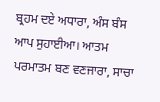ਬ੍ਰਹਮ ਦਏ ਅਧਾਰਾ, ਅੰਸ ਬੰਸ ਆਪ ਸੁਹਾਈਆ। ਆਤਮ ਪਰਮਾਤਮ ਬਣ ਵਣਜਾਰਾ, ਸਾਚਾ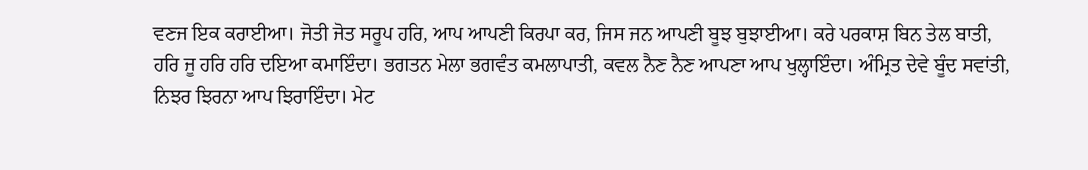ਵਣਜ ਇਕ ਕਰਾਈਆ। ਜੋਤੀ ਜੋਤ ਸਰੂਪ ਹਰਿ, ਆਪ ਆਪਣੀ ਕਿਰਪਾ ਕਰ, ਜਿਸ ਜਨ ਆਪਣੀ ਬੂਝ ਬੁਝਾਈਆ। ਕਰੇ ਪਰਕਾਸ਼ ਬਿਨ ਤੇਲ ਬਾਤੀ, ਹਰਿ ਜੂ ਹਰਿ ਹਰਿ ਦਇਆ ਕਮਾਇੰਦਾ। ਭਗਤਨ ਮੇਲਾ ਭਗਵੰਤ ਕਮਲਾਪਾਤੀ, ਕਵਲ ਨੈਣ ਨੈਣ ਆਪਣਾ ਆਪ ਖੁਲ੍ਹਾਇੰਦਾ। ਅੰਮ੍ਰਿਤ ਦੇਵੇ ਬੂੰਦ ਸਵਾਂਤੀ, ਨਿਝਰ ਝਿਰਨਾ ਆਪ ਝਿਰਾਇੰਦਾ। ਮੇਟ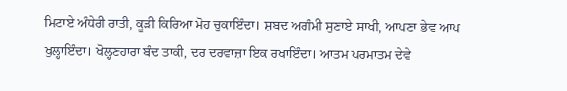ਮਿਟਾਏ ਅੰਧੇਰੀ ਰਾਤੀ, ਕੂੜੀ ਕਿਰਿਆ ਮੋਹ ਚੁਕਾਇੰਦਾ। ਸ਼ਬਦ ਅਗੰਮੀ ਸੁਣਾਏ ਸਾਖੀ, ਆਪਣਾ ਭੇਵ ਆਪ ਖੁਲ੍ਹਾਇੰਦਾ। ਖੋਲ੍ਹਣਹਾਰਾ ਬੰਦ ਤਾਕੀ, ਦਰ ਦਰਵਾਜ਼ਾ ਇਕ ਰਖਾਇੰਦਾ। ਆਤਮ ਪਰਮਾਤਮ ਦੇਵੇ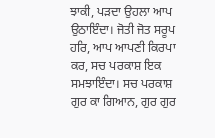ਝਾਕੀ, ਪੜਦਾ ਉਹਲਾ ਆਪ ਉਠਾਇੰਦਾ। ਜੋਤੀ ਜੋਤ ਸਰੂਪ ਹਰਿ, ਆਪ ਆਪਣੀ ਕਿਰਪਾ ਕਰ, ਸਚ ਪਰਕਾਸ਼ ਇਕ ਸਮਝਾਇੰਦਾ। ਸਚ ਪਰਕਾਸ਼ ਗੁਰ ਕਾ ਗਿਆਨ, ਗੁਰ ਗੁਰ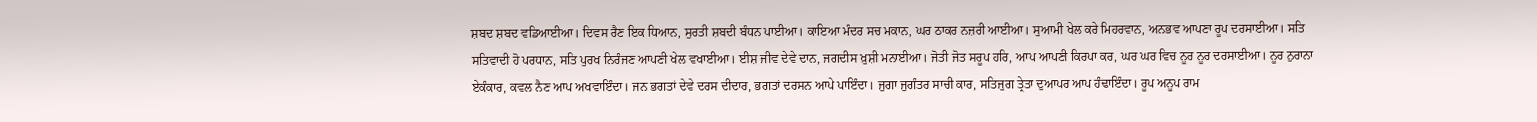ਸ਼ਬਦ ਸ਼ਬਦ ਵਡਿਆਈਆ। ਦਿਵਸ ਰੈਣ ਇਕ ਧਿਆਨ, ਸੁਰਤੀ ਸ਼ਬਦੀ ਬੰਧਨ ਪਾਈਆ। ਕਾਇਆ ਮੰਦਰ ਸਚ ਮਕਾਨ, ਘਰ ਠਾਕਰ ਨਜ਼ਰੀ ਆਈਆ। ਸੁਆਮੀ ਖੇਲ ਕਰੇ ਮਿਹਰਵਾਨ, ਅਨਭਵ ਆਪਣਾ ਰੂਪ ਦਰਸਾਈਆ। ਸਤਿ ਸਤਿਵਾਦੀ ਹੋ ਪਰਧਾਨ, ਸਤਿ ਪੁਰਖ ਨਿਰੰਜਣ ਆਪਣੀ ਖੇਲ ਵਖਾਈਆ। ਈਸ਼ ਜੀਵ ਦੇਵੇ ਦਾਨ, ਜਗਦੀਸ ਖ਼ੁਸ਼ੀ ਮਨਾਈਆ। ਜੋਤੀ ਜੋਤ ਸਰੂਪ ਹਰਿ, ਆਪ ਆਪਣੀ ਕਿਰਪਾ ਕਰ, ਘਰ ਘਰ ਵਿਚ ਨੂਰ ਨੂਰ ਦਰਸਾਈਆ। ਨੂਰ ਨੁਰਾਨਾ ਏਕੰਕਾਰ, ਕਵਲ ਨੈਣ ਆਪ ਅਖਵਾਇੰਦਾ। ਜਨ ਭਗਤਾਂ ਦੇਵੇ ਦਰਸ ਦੀਦਾਰ, ਭਗਤਾਂ ਦਰਸਨ ਆਪੇ ਪਾਇੰਦਾ। ਜੁਗਾ ਜੁਗੰਤਰ ਸਾਚੀ ਕਾਰ, ਸਤਿਜੁਗ ਤ੍ਰੇਤਾ ਦੁਆਪਰ ਆਪ ਹੰਢਾਇੰਦਾ। ਰੂਪ ਅਨੂਪ ਰਾਮ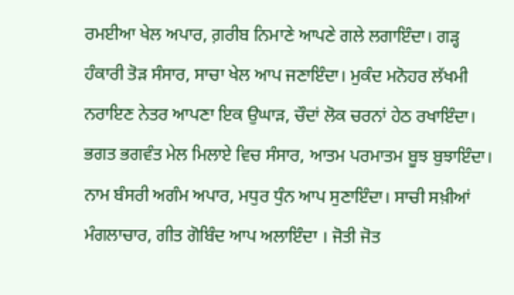ਰਮਈਆ ਖੇਲ ਅਪਾਰ, ਗ਼ਰੀਬ ਨਿਮਾਣੇ ਆਪਣੇ ਗਲੇ ਲਗਾਇੰਦਾ। ਗੜ੍ਹ ਹੰਕਾਰੀ ਤੋੜ ਸੰਸਾਰ, ਸਾਚਾ ਖੇਲ ਆਪ ਜਣਾਇੰਦਾ। ਮੁਕੰਦ ਮਨੋਹਰ ਲੱਖਮੀ ਨਰਾਇਣ ਨੇਤਰ ਆਪਣਾ ਇਕ ਉਘਾੜ, ਚੌਦਾਂ ਲੋਕ ਚਰਨਾਂ ਹੇਠ ਰਖਾਇੰਦਾ। ਭਗਤ ਭਗਵੰਤ ਮੇਲ ਮਿਲਾਏ ਵਿਚ ਸੰਸਾਰ, ਆਤਮ ਪਰਮਾਤਮ ਬੂਝ ਬੁਝਾਇੰਦਾ। ਨਾਮ ਬੰਸਰੀ ਅਗੰਮ ਅਪਾਰ, ਮਧੁਰ ਧੁੰਨ ਆਪ ਸੁਣਾਇੰਦਾ। ਸਾਚੀ ਸਖ਼ੀਆਂ ਮੰਗਲਾਚਾਰ, ਗੀਤ ਗੋਬਿੰਦ ਆਪ ਅਲਾਇੰਦਾ । ਜੋਤੀ ਜੋਤ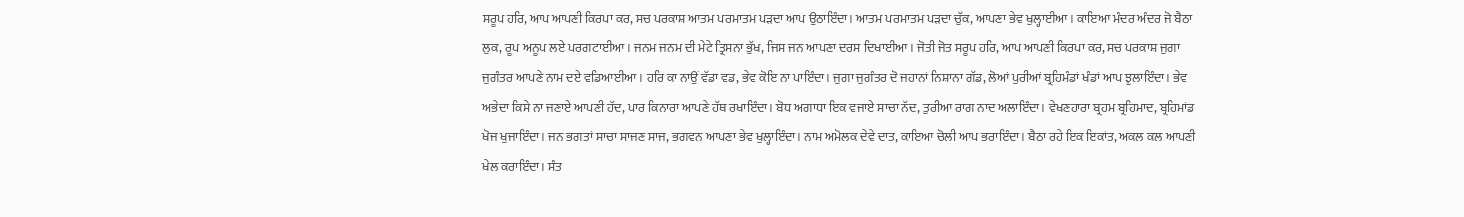ਸਰੂਪ ਹਰਿ, ਆਪ ਆਪਣੀ ਕਿਰਪਾ ਕਰ, ਸਚ ਪਰਕਾਸ਼ ਆਤਮ ਪਰਮਾਤਮ ਪੜਦਾ ਆਪ ਉਠਾਇੰਦਾ। ਆਤਮ ਪਰਮਾਤਮ ਪੜਦਾ ਚੁੱਕ, ਆਪਣਾ ਭੇਵ ਖੁਲ੍ਹਾਈਆ। ਕਾਇਆ ਮੰਦਰ ਅੰਦਰ ਜੋ ਬੈਠਾ ਲੁਕ, ਰੂਪ ਅਨੂਪ ਲਏ ਪਰਗਟਾਈਆ। ਜਨਮ ਜਨਮ ਦੀ ਮੇਟੇ ਤ੍ਰਿਸਨਾ ਭੁੱਖ, ਜਿਸ ਜਨ ਆਪਣਾ ਦਰਸ ਦਿਖਾਈਆ। ਜੋਤੀ ਜੋਤ ਸਰੂਪ ਹਰਿ, ਆਪ ਆਪਣੀ ਕਿਰਪਾ ਕਰ, ਸਚ ਪਰਕਾਸ਼ ਜੁਗਾ ਜੁਗੰਤਰ ਆਪਣੇ ਨਾਮ ਦਏ ਵਡਿਆਈਆ। ਹਰਿ ਕਾ ਨਾਉਂ ਵੱਡਾ ਵਡ, ਭੇਵ ਕੋਇ ਨਾ ਪਾਇੰਦਾ। ਜੁਗਾ ਜੁਗੰਤਰ ਦੋ ਜਹਾਨਾਂ ਨਿਸ਼ਾਨਾ ਗੱਡ, ਲੋਆਂ ਪੁਰੀਆਂ ਬ਼੍ਰਹਿਮੰਡਾਂ ਖੰਡਾਂ ਆਪ ਝੁਲਾਇੰਦਾ। ਭੇਵ ਅਭੇਦਾ ਕਿਸੇ ਨਾ ਜਣਾਏ ਆਪਣੀ ਹੱਦ, ਪਾਰ ਕਿਨਾਰਾ ਆਪਣੇ ਹੱਥ ਰਖਾਇੰਦਾ। ਬੋਧ ਅਗਾਧਾ ਇਕ ਵਜਾਏ ਸਾਚਾ ਨੱਦ, ਤੁਰੀਆ ਰਾਗ ਨਾਦ ਅਲਾਇੰਦਾ। ਵੇਖਣਹਾਰਾ ਬ੍ਰਹਮ ਬ੍ਰਹਿਮਾਦ, ਬ੍ਰਹਿਮਾਂਡ ਖੋਜ ਖੁਜਾਇੰਦਾ। ਜਨ ਭਗਤਾਂ ਸਾਚਾ ਸਾਜਣ ਸਾਜ, ਭਗਵਨ ਆਪਣਾ ਭੇਵ ਖੁਲ੍ਹਾਇੰਦਾ। ਨਾਮ ਅਮੋਲਕ ਦੇਵੇ ਦਾਤ, ਕਾਇਆ ਚੋਲੀ ਆਪ ਭਰਾਇੰਦਾ। ਬੈਠਾ ਰਹੇ ਇਕ ਇਕਾਂਤ, ਅਕਲ ਕਲ ਆਪਣੀ ਖੇਲ ਕਰਾਇੰਦਾ। ਸੰਤ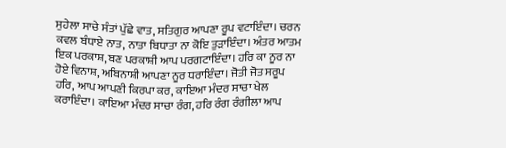ਸੁਹੇਲਾ ਸਾਚੇ ਸੰਤਾਂ ਪੁੱਛੇ ਵਾਤ, ਸਤਿਗੁਰ ਆਪਣਾ ਰੂਪ ਵਟਾਇੰਦਾ। ਚਰਨ ਕਵਲ ਬੰਧਾਏ ਨਾਤ, ਨਾਤਾ ਬਿਧਾਤਾ ਨਾ ਕੋਇ ਤੁੜਾਇੰਦਾ। ਅੰਤਰ ਆਤਮ ਇਕ ਪਰਕਾਸ਼, ਬਣ ਪਰਕਾਸ਼ੀ ਆਪ ਪਰਗਟਾਇੰਦਾ। ਹਰਿ ਕਾ ਨੂਰ ਨਾ ਹੋਏ ਵਿਨਾਸ਼, ਅਬਿਨਾਸ਼ੀ ਆਪਣਾ ਨੂਰ ਧਰਾਇੰਦਾ। ਜੋਤੀ ਜੋਤ ਸਰੂਪ ਹਰਿ, ਆਪ ਆਪਣੀ ਕਿਰਪਾ ਕਰ, ਕਾਇਆ ਮੰਦਰ ਸਾਚਾ ਖੇਲ ਕਰਾਇੰਦਾ। ਕਾਇਆ ਮੰਦਰ ਸਾਚਾ ਰੰਗ, ਹਰਿ ਰੰਗ ਰੰਗੀਲਾ ਆਪ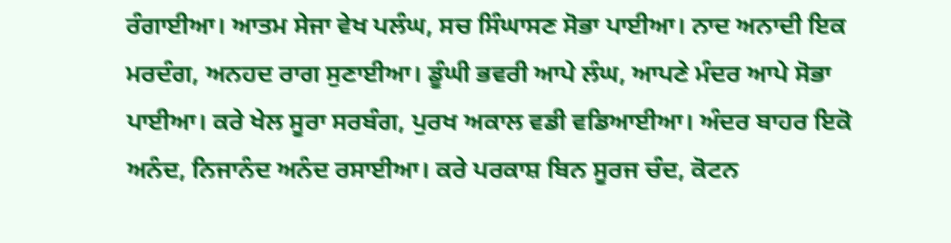ਰੰਗਾਈਆ। ਆਤਮ ਸੇਜਾ ਵੇਖ ਪਲੰਘ, ਸਚ ਸਿੰਘਾਸਣ ਸੋਭਾ ਪਾਈਆ। ਨਾਦ ਅਨਾਦੀ ਇਕ ਮਰਦੰਗ, ਅਨਹਦ ਰਾਗ ਸੁਣਾਈਆ। ਡੂੰਘੀ ਭਵਰੀ ਆਪੇ ਲੰਘ, ਆਪਣੇ ਮੰਦਰ ਆਪੇ ਸੋਭਾ ਪਾਈਆ। ਕਰੇ ਖੇਲ ਸੂਰਾ ਸਰਬੰਗ, ਪੁਰਖ ਅਕਾਲ ਵਡੀ ਵਡਿਆਈਆ। ਅੰਦਰ ਬਾਹਰ ਇਕੋ ਅਨੰਦ, ਨਿਜਾਨੰਦ ਅਨੰਦ ਰਸਾਈਆ। ਕਰੇ ਪਰਕਾਸ਼ ਬਿਨ ਸੂਰਜ ਚੰਦ, ਕੋਟਨ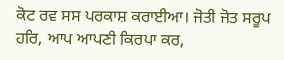ਕੋਟ ਰਵ ਸਸ ਪਰਕਾਸ਼ ਕਰਾਈਆ। ਜੋਤੀ ਜੋਤ ਸਰੂਪ ਹਰਿ, ਆਪ ਆਪਣੀ ਕਿਰਪਾ ਕਰ,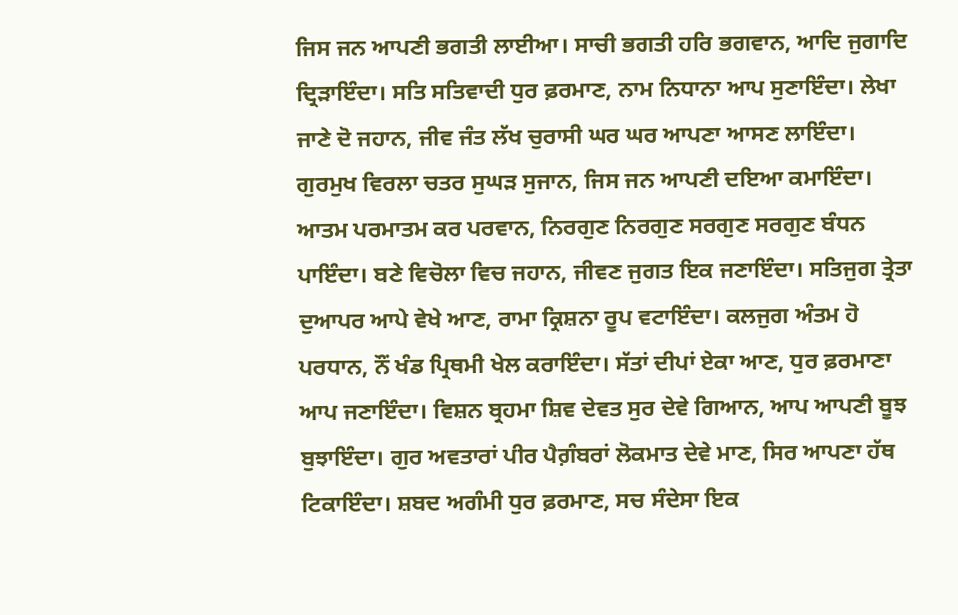ਜਿਸ ਜਨ ਆਪਣੀ ਭਗਤੀ ਲਾਈਆ। ਸਾਚੀ ਭਗਤੀ ਹਰਿ ਭਗਵਾਨ, ਆਦਿ ਜੁਗਾਦਿ ਦ੍ਰਿੜਾਇੰਦਾ। ਸਤਿ ਸਤਿਵਾਦੀ ਧੁਰ ਫ਼ਰਮਾਣ, ਨਾਮ ਨਿਧਾਨਾ ਆਪ ਸੁਣਾਇੰਦਾ। ਲੇਖਾ ਜਾਣੇ ਦੋ ਜਹਾਨ, ਜੀਵ ਜੰਤ ਲੱਖ ਚੁਰਾਸੀ ਘਰ ਘਰ ਆਪਣਾ ਆਸਣ ਲਾਇੰਦਾ। ਗੁਰਮੁਖ ਵਿਰਲਾ ਚਤਰ ਸੁਘੜ ਸੁਜਾਨ, ਜਿਸ ਜਨ ਆਪਣੀ ਦਇਆ ਕਮਾਇੰਦਾ। ਆਤਮ ਪਰਮਾਤਮ ਕਰ ਪਰਵਾਨ, ਨਿਰਗੁਣ ਨਿਰਗੁਣ ਸਰਗੁਣ ਸਰਗੁਣ ਬੰਧਨ ਪਾਇੰਦਾ। ਬਣੇ ਵਿਚੋਲਾ ਵਿਚ ਜਹਾਨ, ਜੀਵਣ ਜੁਗਤ ਇਕ ਜਣਾਇੰਦਾ। ਸਤਿਜੁਗ ਤ੍ਰੇਤਾ ਦੁਆਪਰ ਆਪੇ ਵੇਖੇ ਆਣ, ਰਾਮਾ ਕ੍ਰਿਸ਼ਨਾ ਰੂਪ ਵਟਾਇੰਦਾ। ਕਲਜੁਗ ਅੰਤਮ ਹੋ ਪਰਧਾਨ, ਨੌਂ ਖੰਡ ਪ੍ਰਿਥਮੀ ਖੇਲ ਕਰਾਇੰਦਾ। ਸੱਤਾਂ ਦੀਪਾਂ ਏਕਾ ਆਣ, ਧੁਰ ਫ਼ਰਮਾਣਾ ਆਪ ਜਣਾਇੰਦਾ। ਵਿਸ਼ਨ ਬ੍ਰਹਮਾ ਸ਼ਿਵ ਦੇਵਤ ਸੁਰ ਦੇਵੇ ਗਿਆਨ, ਆਪ ਆਪਣੀ ਬੂਝ ਬੁਝਾਇੰਦਾ। ਗੁਰ ਅਵਤਾਰਾਂ ਪੀਰ ਪੈਗ਼ੰਬਰਾਂ ਲੋਕਮਾਤ ਦੇਵੇ ਮਾਣ, ਸਿਰ ਆਪਣਾ ਹੱਥ ਟਿਕਾਇੰਦਾ। ਸ਼ਬਦ ਅਗੰਮੀ ਧੁਰ ਫ਼ਰਮਾਣ, ਸਚ ਸੰਦੇਸਾ ਇਕ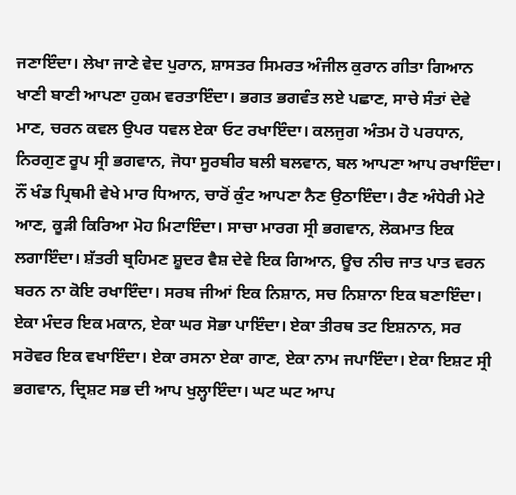ਜਣਾਇੰਦਾ। ਲੇਖਾ ਜਾਣੇ ਵੇਦ ਪੁਰਾਨ, ਸ਼ਾਸਤਰ ਸਿਮਰਤ ਅੰਜੀਲ ਕੁਰਾਨ ਗੀਤਾ ਗਿਆਨ ਖਾਣੀ ਬਾਣੀ ਆਪਣਾ ਹੁਕਮ ਵਰਤਾਇੰਦਾ। ਭਗਤ ਭਗਵੰਤ ਲਏ ਪਛਾਣ, ਸਾਚੇ ਸੰਤਾਂ ਦੇਵੇ ਮਾਣ, ਚਰਨ ਕਵਲ ਉਪਰ ਧਵਲ ਏਕਾ ਓਟ ਰਖਾਇੰਦਾ। ਕਲਜੁਗ ਅੰਤਮ ਹੋ ਪਰਧਾਨ, ਨਿਰਗੁਣ ਰੂਪ ਸ੍ਰੀ ਭਗਵਾਨ, ਜੋਧਾ ਸੂਰਬੀਰ ਬਲੀ ਬਲਵਾਨ, ਬਲ ਆਪਣਾ ਆਪ ਰਖਾਇੰਦਾ। ਨੌਂ ਖੰਡ ਪ੍ਰਿਥਮੀ ਵੇਖੇ ਮਾਰ ਧਿਆਨ, ਚਾਰੋਂ ਕੁੰਟ ਆਪਣਾ ਨੈਣ ਉਠਾਇੰਦਾ। ਰੈਣ ਅੰਧੇਰੀ ਮੇਟੇ ਆਣ, ਕੂੜੀ ਕਿਰਿਆ ਮੋਹ ਮਿਟਾਇੰਦਾ। ਸਾਚਾ ਮਾਰਗ ਸ੍ਰੀ ਭਗਵਾਨ, ਲੋਕਮਾਤ ਇਕ ਲਗਾਇੰਦਾ। ਸ਼ੱਤਰੀ ਬ੍ਰਹਿਮਣ ਸ਼ੂਦਰ ਵੈਸ਼ ਦੇਵੇ ਇਕ ਗਿਆਨ, ਊਚ ਨੀਚ ਜਾਤ ਪਾਤ ਵਰਨ ਬਰਨ ਨਾ ਕੋਇ ਰਖਾਇੰਦਾ। ਸਰਬ ਜੀਆਂ ਇਕ ਨਿਸ਼ਾਨ, ਸਚ ਨਿਸ਼ਾਨਾ ਇਕ ਬਣਾਇੰਦਾ। ਏਕਾ ਮੰਦਰ ਇਕ ਮਕਾਨ, ਏਕਾ ਘਰ ਸੋਭਾ ਪਾਇੰਦਾ। ਏਕਾ ਤੀਰਥ ਤਟ ਇਸ਼ਨਾਨ, ਸਰ ਸਰੋਵਰ ਇਕ ਵਖਾਇੰਦਾ। ਏਕਾ ਰਸਨਾ ਏਕਾ ਗਾਣ, ਏਕਾ ਨਾਮ ਜਪਾਇੰਦਾ। ਏਕਾ ਇਸ਼ਟ ਸ੍ਰੀ ਭਗਵਾਨ, ਦ੍ਰਿਸ਼ਟ ਸਭ ਦੀ ਆਪ ਖੁਲ੍ਹਾਇੰਦਾ। ਘਟ ਘਟ ਆਪ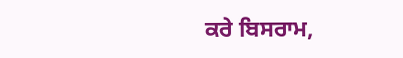ਕਰੇ ਬਿਸਰਾਮ,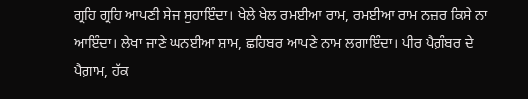ਗ੍ਰਹਿ ਗ੍ਰਹਿ ਆਪਣੀ ਸੇਜ ਸੁਹਾਇੰਦਾ। ਖੇਲੇ ਖੇਲ ਰਮਈਆ ਰਾਮ, ਰਮਈਆ ਰਾਮ ਨਜ਼ਰ ਕਿਸੇ ਨਾ ਆਇੰਦਾ। ਲੇਖਾ ਜਾਣੇ ਘਨਈਆ ਸ਼ਾਮ, ਛਹਿਬਰ ਆਪਣੇ ਨਾਮ ਲਗਾਇੰਦਾ। ਪੀਰ ਪੈਗ਼ੰਬਰ ਦੇ ਪੈਗ਼ਾਮ, ਹੱਕ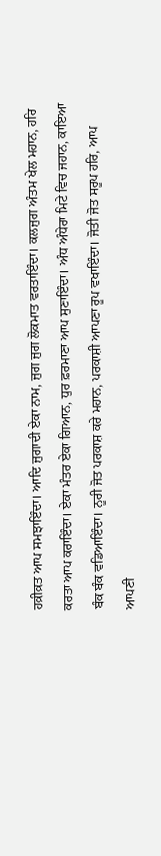ਹਕ਼ੀਕ਼ਤ ਆਪ ਸਮਝਾਇੰਦਾ। ਆਦਿ ਜੁਗਾਦੀ ਏਕਾ ਨਾਮ, ਜੁਗ ਜੁਗ ਲੋਕਮਾਤ ਵਰਤਾਇੰਦਾ। ਕਲਜੁਗ ਅੰਤਮ ਖੇਲ ਮਹਾਨ, ਹਰਿ ਕਰਤਾ ਆਪ ਕਰਾਇੰਦਾ। ਏਕਾ ਮੰਤਰ ਏਕਾ ਗਿਆਨ, ਧੁਰ ਫ਼ਰਮਾਣਾ ਆਪ ਸੁਣਾਇੰਦਾ। ਅੰਧ ਅੰਧੇਰਾ ਮਿਟੇ ਵਿਚ ਜਹਾਨ, ਕਾਇਆ ਬੰਕ ਬੰਕ ਵਡਿਆਇੰਦਾ। ਨੂਰੀ ਜੋਤ ਪਰਕਾਸ਼ ਕਰੇ ਮਹਾਨ, ਪਰਕਾਸ਼ੀ ਆਪਣਾ ਰੂਪ ਵਖਾਇੰਦਾ। ਜੋਤੀ ਜੋਤ ਸਰੂਪ ਹਰਿ, ਆਪ ਆਪਣੀ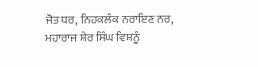ਜੋਤ ਧਰ, ਨਿਹਕਲੰਕ ਨਰਾਇਣ ਨਰ, ਮਹਾਰਾਜ ਸ਼ੇਰ ਸਿੰਘ ਵਿਸ਼ਨੂੰ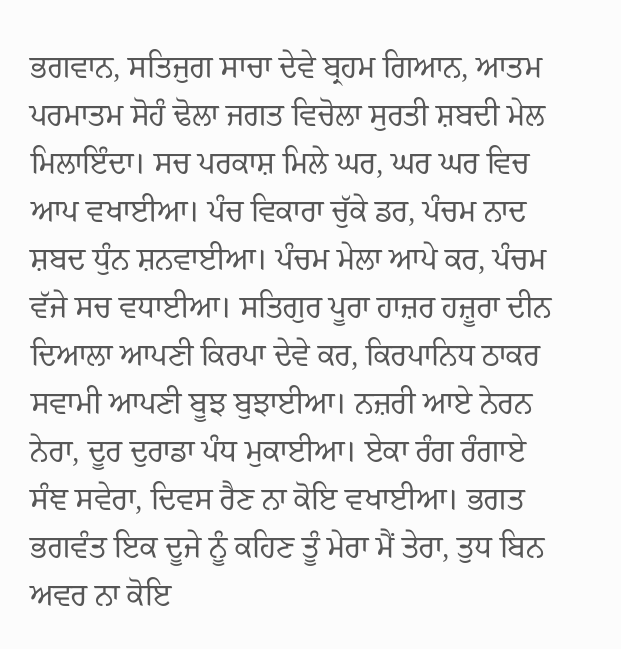ਭਗਵਾਨ, ਸਤਿਜੁਗ ਸਾਚਾ ਦੇਵੇ ਬ੍ਰਹਮ ਗਿਆਨ, ਆਤਮ ਪਰਮਾਤਮ ਸੋਹੰ ਢੋਲਾ ਜਗਤ ਵਿਚੋਲਾ ਸੁਰਤੀ ਸ਼ਬਦੀ ਮੇਲ ਮਿਲਾਇੰਦਾ। ਸਚ ਪਰਕਾਸ਼ ਮਿਲੇ ਘਰ, ਘਰ ਘਰ ਵਿਚ ਆਪ ਵਖਾਈਆ। ਪੰਚ ਵਿਕਾਰਾ ਚੁੱਕੇ ਡਰ, ਪੰਚਮ ਨਾਦ ਸ਼ਬਦ ਧੁੰਨ ਸ਼ਨਵਾਈਆ। ਪੰਚਮ ਮੇਲਾ ਆਪੇ ਕਰ, ਪੰਚਮ ਵੱਜੇ ਸਚ ਵਧਾਈਆ। ਸਤਿਗੁਰ ਪੂਰਾ ਹਾਜ਼ਰ ਹਜ਼ੂਰਾ ਦੀਨ ਦਿਆਲਾ ਆਪਣੀ ਕਿਰਪਾ ਦੇਵੇ ਕਰ, ਕਿਰਪਾਨਿਧ ਠਾਕਰ ਸਵਾਮੀ ਆਪਣੀ ਬੂਝ ਬੁਝਾਈਆ। ਨਜ਼ਰੀ ਆਏ ਨੇਰਨ ਨੇਰਾ, ਦੂਰ ਦੁਰਾਡਾ ਪੰਧ ਮੁਕਾਈਆ। ਏਕਾ ਰੰਗ ਰੰਗਾਏ ਸੰਞ ਸਵੇਰਾ, ਦਿਵਸ ਰੈਣ ਨਾ ਕੋਇ ਵਖਾਈਆ। ਭਗਤ ਭਗਵੰਤ ਇਕ ਦੂਜੇ ਨੂੰ ਕਹਿਣ ਤੂੰ ਮੇਰਾ ਮੈਂ ਤੇਰਾ, ਤੁਧ ਬਿਨ ਅਵਰ ਨਾ ਕੋਇ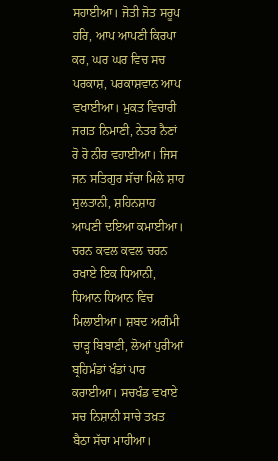ਸਹਾਈਆ। ਜੋਤੀ ਜੋਤ ਸਰੂਪ ਹਰਿ, ਆਪ ਆਪਣੀ ਕਿਰਪਾ ਕਰ, ਘਰ ਘਰ ਵਿਚ ਸਚ ਪਰਕਾਸ਼, ਪਰਕਾਸ਼ਵਾਨ ਆਪ ਵਖਾਈਆ। ਮੁਕਤ ਵਿਚਾਰੀ ਜਗਤ ਨਿਮਾਣੀ, ਨੇਤਰ ਨੈਣਾਂ ਰੋ ਰੋ ਨੀਰ ਵਹਾਈਆ। ਜਿਸ ਜਨ ਸਤਿਗੁਰ ਸੱਚਾ ਮਿਲੇ ਸ਼ਾਹ ਸੁਲਤਾਨੀ, ਸ਼ਹਿਨਸ਼ਾਹ ਆਪਣੀ ਦਇਆ ਕਮਾਈਆ। ਚਰਨ ਕਵਲ ਕਵਲ ਚਰਨ ਰਖਾਏ ਇਕ ਧਿਆਨੀ, ਧਿਆਨ ਧਿਆਨ ਵਿਚ ਮਿਲਾਈਆ। ਸ਼ਬਦ ਅਗੰਮੀ ਚਾੜ੍ਹ ਬਿਬਾਣੀ, ਲੋਆਂ ਪੁਰੀਆਂ ਬ੍ਰਹਿਮੰਡਾਂ ਖੰਡਾਂ ਪਾਰ ਕਰਾਈਆ। ਸਚਖੰਡ ਵਖਾਏ ਸਚ ਨਿਸ਼ਾਨੀ ਸਾਚੇ ਤਖ਼ਤ ਬੈਠਾ ਸੱਚਾ ਮਾਹੀਆ।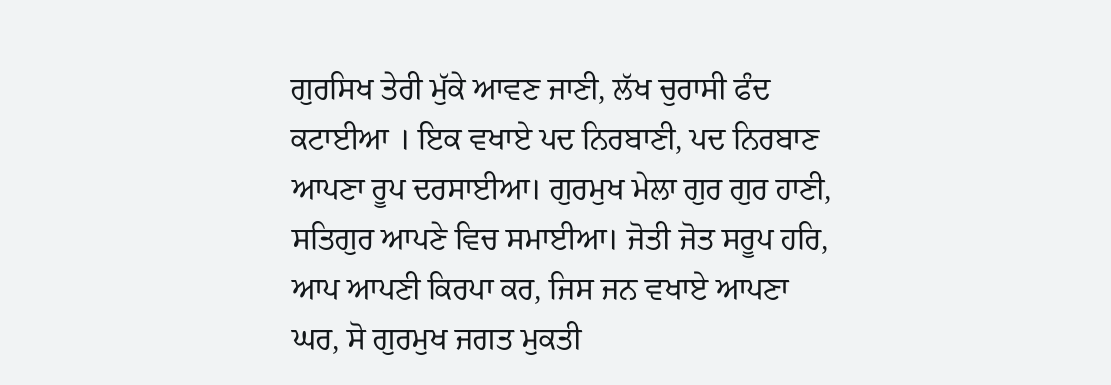ਗੁਰਸਿਖ ਤੇਰੀ ਮੁੱਕੇ ਆਵਣ ਜਾਣੀ, ਲੱਖ ਚੁਰਾਸੀ ਫੰਦ ਕਟਾਈਆ । ਇਕ ਵਖਾਏ ਪਦ ਨਿਰਬਾਣੀ, ਪਦ ਨਿਰਬਾਣ ਆਪਣਾ ਰੂਪ ਦਰਸਾਈਆ। ਗੁਰਮੁਖ ਮੇਲਾ ਗੁਰ ਗੁਰ ਹਾਣੀ, ਸਤਿਗੁਰ ਆਪਣੇ ਵਿਚ ਸਮਾਈਆ। ਜੋਤੀ ਜੋਤ ਸਰੂਪ ਹਰਿ, ਆਪ ਆਪਣੀ ਕਿਰਪਾ ਕਰ, ਜਿਸ ਜਨ ਵਖਾਏ ਆਪਣਾ ਘਰ, ਸੋ ਗੁਰਮੁਖ ਜਗਤ ਮੁਕਤੀ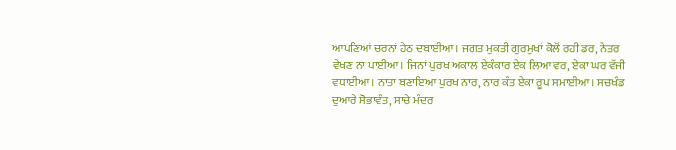ਆਪਣਿਆਂ ਚਰਨਾਂ ਹੇਠ ਦਬਾਈਆ। ਜਗਤ ਮੁਕਤੀ ਗੁਰਮੁਖਾਂ ਕੋਲੋਂ ਰਹੀ ਡਰ, ਨੇਤਰ ਵੇਖਣ ਨਾ ਪਾਈਆ। ਜਿਨਾਂ ਪੁਰਖ ਅਕਾਲ ਏਕੰਕਾਰ ਏਕ ਲਿਆ ਵਰ, ਏਕਾ ਘਰ ਵੱਜੀ ਵਧਾਈਆ। ਨਾਤਾ ਬਣਾਇਆ ਪੁਰਖ ਨਾਰ, ਨਾਰ ਕੰਤ ਏਕਾ ਰੂਪ ਸਮਾਈਆ। ਸਚਖੰਡ ਦੁਆਰੇ ਸੋਭਾਵੰਤ, ਸਾਚੇ ਮੰਦਰ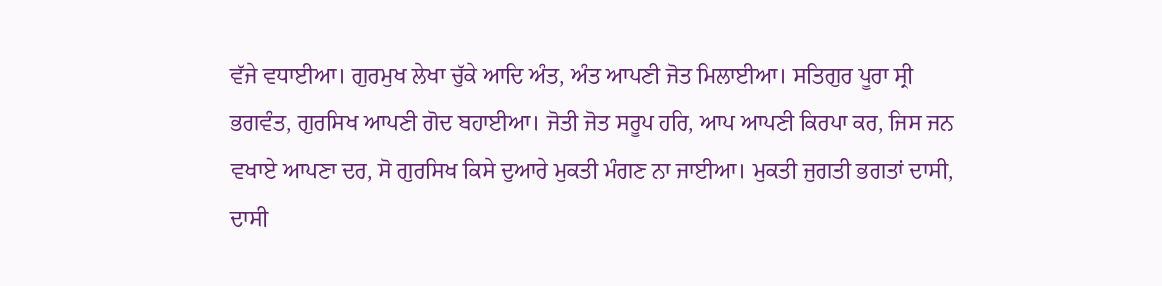ਵੱਜੇ ਵਧਾਈਆ। ਗੁਰਮੁਖ ਲੇਖਾ ਚੁੱਕੇ ਆਦਿ ਅੰਤ, ਅੰਤ ਆਪਣੀ ਜੋਤ ਮਿਲਾਈਆ। ਸਤਿਗੁਰ ਪੂਰਾ ਸ੍ਰੀ ਭਗਵੰਤ, ਗੁਰਸਿਖ ਆਪਣੀ ਗੋਦ ਬਹਾਈਆ। ਜੋਤੀ ਜੋਤ ਸਰੂਪ ਹਰਿ, ਆਪ ਆਪਣੀ ਕਿਰਪਾ ਕਰ, ਜਿਸ ਜਨ ਵਖਾਏ ਆਪਣਾ ਦਰ, ਸੋ ਗੁਰਸਿਖ ਕਿਸੇ ਦੁਆਰੇ ਮੁਕਤੀ ਮੰਗਣ ਨਾ ਜਾਈਆ। ਮੁਕਤੀ ਜੁਗਤੀ ਭਗਤਾਂ ਦਾਸੀ, ਦਾਸੀ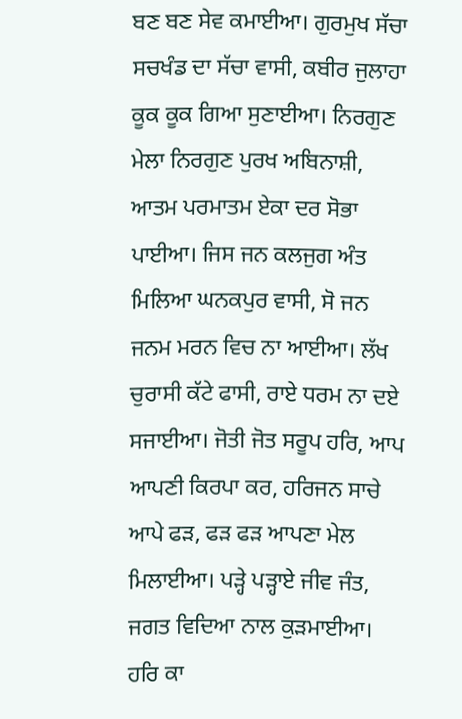ਬਣ ਬਣ ਸੇਵ ਕਮਾਈਆ। ਗੁਰਮੁਖ ਸੱਚਾ ਸਚਖੰਡ ਦਾ ਸੱਚਾ ਵਾਸੀ, ਕਬੀਰ ਜੁਲਾਹਾ ਕੂਕ ਕੂਕ ਗਿਆ ਸੁਣਾਈਆ। ਨਿਰਗੁਣ ਮੇਲਾ ਨਿਰਗੁਣ ਪੁਰਖ ਅਬਿਨਾਸ਼ੀ, ਆਤਮ ਪਰਮਾਤਮ ਏਕਾ ਦਰ ਸੋਭਾ ਪਾਈਆ। ਜਿਸ ਜਨ ਕਲਜੁਗ ਅੰਤ ਮਿਲਿਆ ਘਨਕਪੁਰ ਵਾਸੀ, ਸੋ ਜਨ ਜਨਮ ਮਰਨ ਵਿਚ ਨਾ ਆਈਆ। ਲੱਖ ਚੁਰਾਸੀ ਕੱਟੇ ਫਾਸੀ, ਰਾਏ ਧਰਮ ਨਾ ਦਏ ਸਜਾਈਆ। ਜੋਤੀ ਜੋਤ ਸਰੂਪ ਹਰਿ, ਆਪ ਆਪਣੀ ਕਿਰਪਾ ਕਰ, ਹਰਿਜਨ ਸਾਚੇ ਆਪੇ ਫੜ, ਫੜ ਫੜ ਆਪਣਾ ਮੇਲ ਮਿਲਾਈਆ। ਪੜ੍ਹੇ ਪੜ੍ਹਾਏ ਜੀਵ ਜੰਤ, ਜਗਤ ਵਿਦਿਆ ਨਾਲ ਕੁੜਮਾਈਆ। ਹਰਿ ਕਾ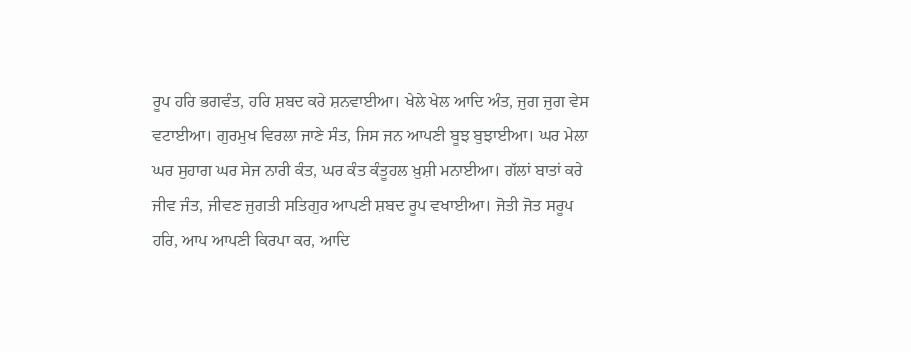ਰੂਪ ਹਰਿ ਭਗਵੰਤ, ਹਰਿ ਸ਼ਬਦ ਕਰੇ ਸ਼ਨਵਾਈਆ। ਖੇਲੇ ਖੇਲ ਆਦਿ ਅੰਤ, ਜੁਗ ਜੁਗ ਵੇਸ ਵਟਾਈਆ। ਗੁਰਮੁਖ ਵਿਰਲਾ ਜਾਣੇ ਸੰਤ, ਜਿਸ ਜਨ ਆਪਣੀ ਬੂਝ ਬੁਝਾਈਆ। ਘਰ ਮੇਲਾ ਘਰ ਸੁਹਾਗ ਘਰ ਸੇਜ ਨਾਰੀ ਕੰਤ, ਘਰ ਕੰਤ ਕੰਤੂਹਲ ਖ਼ੁਸ਼ੀ ਮਨਾਈਆ। ਗੱਲਾਂ ਬਾਤਾਂ ਕਰੇ ਜੀਵ ਜੰਤ, ਜੀਵਣ ਜੁਗਤੀ ਸਤਿਗੁਰ ਆਪਣੀ ਸ਼ਬਦ ਰੂਪ ਵਖਾਈਆ। ਜੋਤੀ ਜੋਤ ਸਰੂਪ ਹਰਿ, ਆਪ ਆਪਣੀ ਕਿਰਪਾ ਕਰ, ਆਦਿ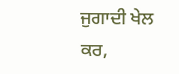ਜੁਗਾਦੀ ਖੇਲ ਕਰ,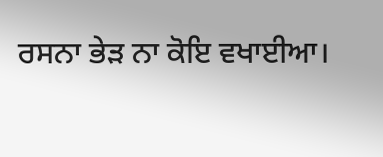ਰਸਨਾ ਭੇੜ ਨਾ ਕੋਇ ਵਖਾਈਆ।